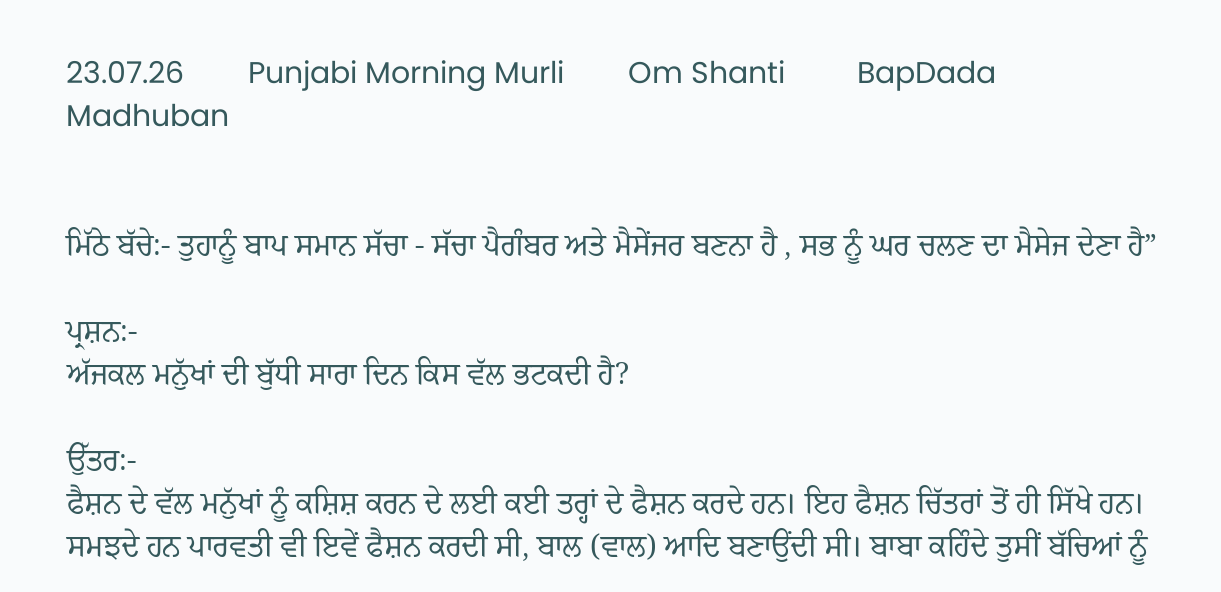23.07.26        Punjabi Morning Murli        Om Shanti         BapDada         Madhuban


ਮਿੱਠੇ ਬੱਚੇ:- ਤੁਹਾਨੂੰ ਬਾਪ ਸਮਾਨ ਸੱਚਾ - ਸੱਚਾ ਪੈਗੰਬਰ ਅਤੇ ਮੈਸੇਂਜਰ ਬਣਨਾ ਹੈ , ਸਭ ਨੂੰ ਘਰ ਚਲਣ ਦਾ ਮੈਸੇਜ ਦੇਣਾ ਹੈ”

ਪ੍ਰਸ਼ਨ:-
ਅੱਜਕਲ ਮਨੁੱਖਾਂ ਦੀ ਬੁੱਧੀ ਸਾਰਾ ਦਿਨ ਕਿਸ ਵੱਲ ਭਟਕਦੀ ਹੈ?

ਉੱਤਰ:-
ਫੈਸ਼ਨ ਦੇ ਵੱਲ ਮਨੁੱਖਾਂ ਨੂੰ ਕਸ਼ਿਸ਼ ਕਰਨ ਦੇ ਲਈ ਕਈ ਤਰ੍ਹਾਂ ਦੇ ਫੈਸ਼ਨ ਕਰਦੇ ਹਨ। ਇਹ ਫੈਸ਼ਨ ਚਿੱਤਰਾਂ ਤੋਂ ਹੀ ਸਿੱਖੇ ਹਨ। ਸਮਝਦੇ ਹਨ ਪਾਰਵਤੀ ਵੀ ਇਵੇਂ ਫੈਸ਼ਨ ਕਰਦੀ ਸੀ, ਬਾਲ (ਵਾਲ) ਆਦਿ ਬਣਾਉਂਦੀ ਸੀ। ਬਾਬਾ ਕਹਿੰਦੇ ਤੁਸੀਂ ਬੱਚਿਆਂ ਨੂੰ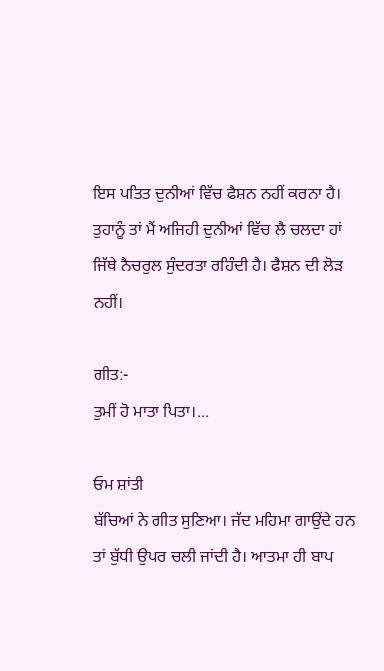ਇਸ ਪਤਿਤ ਦੁਨੀਆਂ ਵਿੱਚ ਫੈਸ਼ਨ ਨਹੀਂ ਕਰਨਾ ਹੈ। ਤੁਹਾਨੂੰ ਤਾਂ ਮੈਂ ਅਜਿਹੀ ਦੁਨੀਆਂ ਵਿੱਚ ਲੈ ਚਲਦਾ ਹਾਂ ਜਿੱਥੇ ਨੈਚਰੁਲ ਸੁੰਦਰਤਾ ਰਹਿੰਦੀ ਹੈ। ਫੈਸ਼ਨ ਦੀ ਲੋੜ ਨਹੀਂ।

ਗੀਤ:-
ਤੁਮੀਂ ਹੋ ਮਾਤਾ ਪਿਤਾ।...

ਓਮ ਸ਼ਾਂਤੀ
ਬੱਚਿਆਂ ਨੇ ਗੀਤ ਸੁਣਿਆ। ਜੱਦ ਮਹਿਮਾ ਗਾਉਂਦੇ ਹਨ ਤਾਂ ਬੁੱਧੀ ਉਪਰ ਚਲੀ ਜਾਂਦੀ ਹੈ। ਆਤਮਾ ਹੀ ਬਾਪ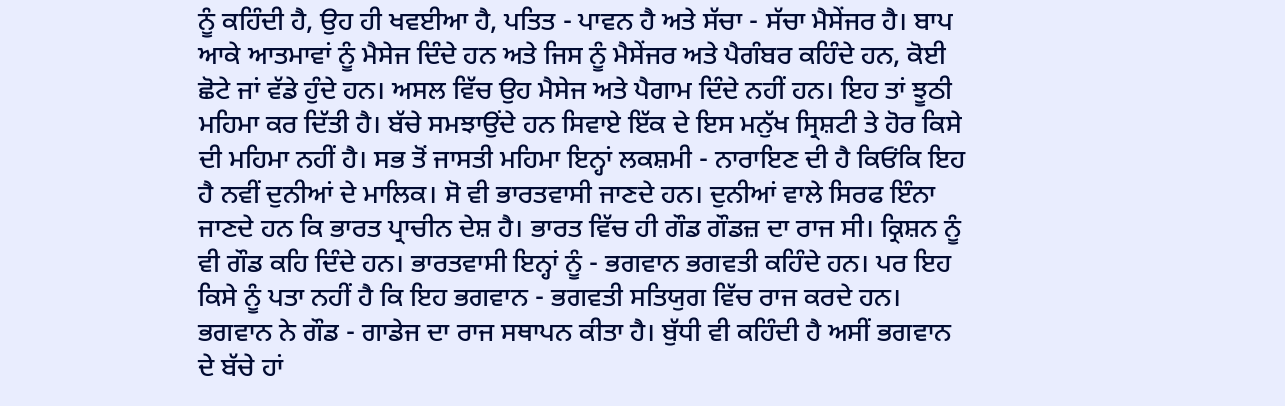ਨੂੰ ਕਹਿੰਦੀ ਹੈ, ਉਹ ਹੀ ਖਵਈਆ ਹੈ, ਪਤਿਤ - ਪਾਵਨ ਹੈ ਅਤੇ ਸੱਚਾ - ਸੱਚਾ ਮੈਸੇਂਜਰ ਹੈ। ਬਾਪ ਆਕੇ ਆਤਮਾਵਾਂ ਨੂੰ ਮੈਸੇਜ ਦਿੰਦੇ ਹਨ ਅਤੇ ਜਿਸ ਨੂੰ ਮੈਸੇਂਜਰ ਅਤੇ ਪੈਗੰਬਰ ਕਹਿੰਦੇ ਹਨ, ਕੋਈ ਛੋਟੇ ਜਾਂ ਵੱਡੇ ਹੁੰਦੇ ਹਨ। ਅਸਲ ਵਿੱਚ ਉਹ ਮੈਸੇਜ ਅਤੇ ਪੈਗਾਮ ਦਿੰਦੇ ਨਹੀਂ ਹਨ। ਇਹ ਤਾਂ ਝੂਠੀ ਮਹਿਮਾ ਕਰ ਦਿੱਤੀ ਹੈ। ਬੱਚੇ ਸਮਝਾਉਂਦੇ ਹਨ ਸਿਵਾਏ ਇੱਕ ਦੇ ਇਸ ਮਨੁੱਖ ਸ੍ਰਿਸ਼ਟੀ ਤੇ ਹੋਰ ਕਿਸੇ ਦੀ ਮਹਿਮਾ ਨਹੀਂ ਹੈ। ਸਭ ਤੋਂ ਜਾਸਤੀ ਮਹਿਮਾ ਇਨ੍ਹਾਂ ਲਕਸ਼ਮੀ - ਨਾਰਾਇਣ ਦੀ ਹੈ ਕਿਓਂਕਿ ਇਹ ਹੈ ਨਵੀਂ ਦੁਨੀਆਂ ਦੇ ਮਾਲਿਕ। ਸੋ ਵੀ ਭਾਰਤਵਾਸੀ ਜਾਣਦੇ ਹਨ। ਦੁਨੀਆਂ ਵਾਲੇ ਸਿਰਫ ਇੰਨਾ ਜਾਣਦੇ ਹਨ ਕਿ ਭਾਰਤ ਪ੍ਰਾਚੀਨ ਦੇਸ਼ ਹੈ। ਭਾਰਤ ਵਿੱਚ ਹੀ ਗੌਡ ਗੌਡਜ਼ ਦਾ ਰਾਜ ਸੀ। ਕ੍ਰਿਸ਼ਨ ਨੂੰ ਵੀ ਗੌਡ ਕਹਿ ਦਿੰਦੇ ਹਨ। ਭਾਰਤਵਾਸੀ ਇਨ੍ਹਾਂ ਨੂੰ - ਭਗਵਾਨ ਭਗਵਤੀ ਕਹਿੰਦੇ ਹਨ। ਪਰ ਇਹ ਕਿਸੇ ਨੂੰ ਪਤਾ ਨਹੀਂ ਹੈ ਕਿ ਇਹ ਭਗਵਾਨ - ਭਗਵਤੀ ਸਤਿਯੁਗ ਵਿੱਚ ਰਾਜ ਕਰਦੇ ਹਨ। ਭਗਵਾਨ ਨੇ ਗੌਡ - ਗਾਡੇਜ ਦਾ ਰਾਜ ਸਥਾਪਨ ਕੀਤਾ ਹੈ। ਬੁੱਧੀ ਵੀ ਕਹਿੰਦੀ ਹੈ ਅਸੀਂ ਭਗਵਾਨ ਦੇ ਬੱਚੇ ਹਾਂ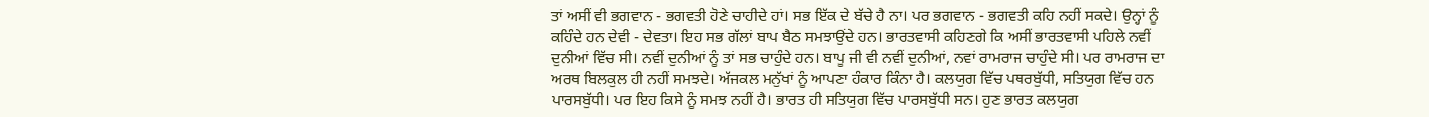ਤਾਂ ਅਸੀਂ ਵੀ ਭਗਵਾਨ - ਭਗਵਤੀ ਹੋਣੇ ਚਾਹੀਦੇ ਹਾਂ। ਸਭ ਇੱਕ ਦੇ ਬੱਚੇ ਹੈ ਨਾ। ਪਰ ਭਗਵਾਨ - ਭਗਵਤੀ ਕਹਿ ਨਹੀਂ ਸਕਦੇ। ਉਨ੍ਹਾਂ ਨੂੰ ਕਹਿੰਦੇ ਹਨ ਦੇਵੀ - ਦੇਵਤਾ। ਇਹ ਸਭ ਗੱਲਾਂ ਬਾਪ ਬੈਠ ਸਮਝਾਉਂਦੇ ਹਨ। ਭਾਰਤਵਾਸੀ ਕਹਿਣਗੇ ਕਿ ਅਸੀਂ ਭਾਰਤਵਾਸੀ ਪਹਿਲੇ ਨਵੀਂ ਦੁਨੀਆਂ ਵਿੱਚ ਸੀ। ਨਵੀਂ ਦੁਨੀਆਂ ਨੂੰ ਤਾਂ ਸਭ ਚਾਹੁੰਦੇ ਹਨ। ਬਾਪੂ ਜੀ ਵੀ ਨਵੀਂ ਦੁਨੀਆਂ, ਨਵਾਂ ਰਾਮਰਾਜ ਚਾਹੁੰਦੇ ਸੀ। ਪਰ ਰਾਮਰਾਜ ਦਾ ਅਰਥ ਬਿਲਕੁਲ ਹੀ ਨਹੀਂ ਸਮਝਦੇ। ਅੱਜਕਲ ਮਨੁੱਖਾਂ ਨੂੰ ਆਪਣਾ ਹੰਕਾਰ ਕਿੰਨਾ ਹੈ। ਕਲਯੁਗ ਵਿੱਚ ਪਥਰਬੁੱਧੀ, ਸਤਿਯੁਗ ਵਿੱਚ ਹਨ ਪਾਰਸਬੁੱਧੀ। ਪਰ ਇਹ ਕਿਸੇ ਨੂੰ ਸਮਝ ਨਹੀਂ ਹੈ। ਭਾਰਤ ਹੀ ਸਤਿਯੁਗ ਵਿੱਚ ਪਾਰਸਬੁੱਧੀ ਸਨ। ਹੁਣ ਭਾਰਤ ਕਲਯੁਗ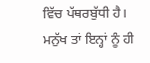ਵਿੱਚ ਪੱਥਰਬੁੱਧੀ ਹੈ। ਮਨੁੱਖ ਤਾਂ ਇਨ੍ਹਾਂ ਨੂੰ ਹੀ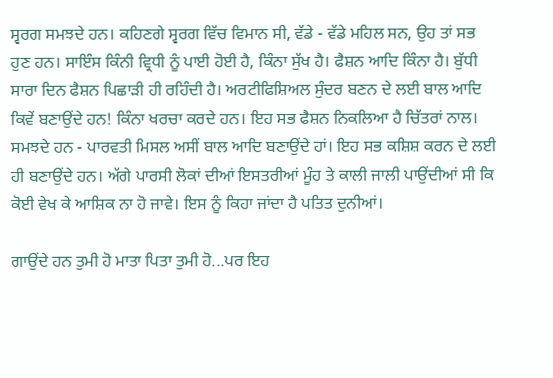ਸ੍ਵਰਗ ਸਮਝਦੇ ਹਨ। ਕਹਿਣਗੇ ਸ੍ਵਰਗ ਵਿੱਚ ਵਿਮਾਨ ਸੀ, ਵੱਡੇ - ਵੱਡੇ ਮਹਿਲ ਸਨ, ਉਹ ਤਾਂ ਸਭ ਹੁਣ ਹਨ। ਸਾਇੰਸ ਕਿੰਨੀ ਵ੍ਰਿਧੀ ਨੂੰ ਪਾਈ ਹੋਈ ਹੈ, ਕਿੰਨਾ ਸੁੱਖ ਹੈ। ਫੈਸ਼ਨ ਆਦਿ ਕਿੰਨਾ ਹੈ। ਬੁੱਧੀ ਸਾਰਾ ਦਿਨ ਫੈਸ਼ਨ ਪਿਛਾੜੀ ਹੀ ਰਹਿੰਦੀ ਹੈ। ਅਰਟੀਫਿਸ਼ਿਅਲ ਸੁੰਦਰ ਬਣਨ ਦੇ ਲਈ ਬਾਲ ਆਦਿ ਕਿਵੇਂ ਬਣਾਉਂਦੇ ਹਨ! ਕਿੰਨਾ ਖਰਚਾ ਕਰਦੇ ਹਨ। ਇਹ ਸਭ ਫੈਸ਼ਨ ਨਿਕਲਿਆ ਹੈ ਚਿੱਤਰਾਂ ਨਾਲ। ਸਮਝਦੇ ਹਨ - ਪਾਰਵਤੀ ਮਿਸਲ ਅਸੀਂ ਬਾਲ ਆਦਿ ਬਣਾਉਂਦੇ ਹਾਂ। ਇਹ ਸਭ ਕਸ਼ਿਸ਼ ਕਰਨ ਦੇ ਲਈ ਹੀ ਬਣਾਉਂਦੇ ਹਨ। ਅੱਗੇ ਪਾਰਸੀ ਲੋਕਾਂ ਦੀਆਂ ਇਸਤਰੀਆਂ ਮੂੰਹ ਤੇ ਕਾਲੀ ਜਾਲੀ ਪਾਉਂਦੀਆਂ ਸੀ ਕਿ ਕੋਈ ਵੇਖ ਕੇ ਆਸ਼ਿਕ ਨਾ ਹੋ ਜਾਵੇ। ਇਸ ਨੂੰ ਕਿਹਾ ਜਾਂਦਾ ਹੈ ਪਤਿਤ ਦੁਨੀਆਂ।

ਗਾਉਂਦੇ ਹਨ ਤੁਮੀ ਹੋ ਮਾਤਾ ਪਿਤਾ ਤੁਮੀ ਹੋ...ਪਰ ਇਹ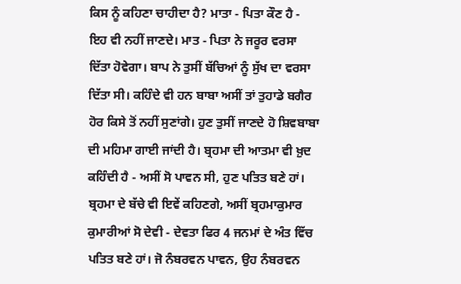ਕਿਸ ਨੂੰ ਕਹਿਣਾ ਚਾਹੀਦਾ ਹੈ? ਮਾਤਾ - ਪਿਤਾ ਕੌਣ ਹੈ - ਇਹ ਵੀ ਨਹੀਂ ਜਾਣਦੇ। ਮਾਤ - ਪਿਤਾ ਨੇ ਜਰੂਰ ਵਰਸਾ ਦਿੱਤਾ ਹੋਵੇਗਾ। ਬਾਪ ਨੇ ਤੁਸੀਂ ਬੱਚਿਆਂ ਨੂੰ ਸੁੱਖ ਦਾ ਵਰਸਾ ਦਿੱਤਾ ਸੀ। ਕਹਿੰਦੇ ਵੀ ਹਨ ਬਾਬਾ ਅਸੀਂ ਤਾਂ ਤੁਹਾਡੇ ਬਗੈਰ ਹੋਰ ਕਿਸੇ ਤੋਂ ਨਹੀਂ ਸੁਣਾਂਗੇ। ਹੁਣ ਤੁਸੀਂ ਜਾਣਦੇ ਹੋ ਸ਼ਿਵਬਾਬਾ ਦੀ ਮਹਿਮਾ ਗਾਈ ਜਾਂਦੀ ਹੈ। ਬ੍ਰਹਮਾ ਦੀ ਆਤਮਾ ਵੀ ਖ਼ੁਦ ਕਹਿੰਦੀ ਹੈ - ਅਸੀਂ ਸੋ ਪਾਵਨ ਸੀ, ਹੁਣ ਪਤਿਤ ਬਣੇ ਹਾਂ। ਬ੍ਰਹਮਾ ਦੇ ਬੱਚੇ ਵੀ ਇਵੇਂ ਕਹਿਣਗੇ, ਅਸੀਂ ਬ੍ਰਹਮਾਕੁਮਾਰ ਕੁਮਾਰੀਆਂ ਸੋ ਦੇਵੀ - ਦੇਵਤਾ ਫਿਰ 4 ਜਨਮਾਂ ਦੇ ਅੰਤ ਵਿੱਚ ਪਤਿਤ ਬਣੇ ਹਾਂ। ਜੋ ਨੰਬਰਵਨ ਪਾਵਨ, ਉਹ ਨੰਬਰਵਨ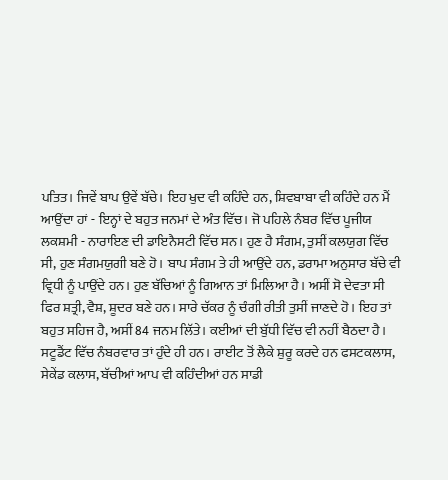ਪਤਿਤ। ਜਿਵੇਂ ਬਾਪ ਉਵੇਂ ਬੱਚੇ। ਇਹ ਖੁਦ ਵੀ ਕਹਿੰਦੇ ਹਨ, ਸ਼ਿਵਬਾਬਾ ਵੀ ਕਹਿੰਦੇ ਹਨ ਮੈਂ ਆਉਂਦਾ ਹਾਂ - ਇਨ੍ਹਾਂ ਦੇ ਬਹੁਤ ਜਨਮਾਂ ਦੇ ਅੰਤ ਵਿੱਚ। ਜੋ ਪਹਿਲੇ ਨੰਬਰ ਵਿੱਚ ਪੂਜੀਯ ਲਕਸ਼ਮੀ - ਨਾਰਾਇਣ ਦੀ ਡਾਇਨੈਸਟੀ ਵਿੱਚ ਸਨ। ਹੁਣ ਹੈ ਸੰਗਮ, ਤੁਸੀਂ ਕਲਯੁਗ ਵਿੱਚ ਸੀ, ਹੁਣ ਸੰਗਮਯੁਗੀ ਬਣੇ ਹੋ। ਬਾਪ ਸੰਗਮ ਤੇ ਹੀ ਆਉਂਦੇ ਹਨ, ਡਰਾਮਾ ਅਨੁਸਾਰ ਬੱਚੇ ਵੀ ਵ੍ਰਿਧੀ ਨੂੰ ਪਾਉਂਦੇ ਹਨ। ਹੁਣ ਬੱਚਿਆਂ ਨੂੰ ਗਿਆਨ ਤਾਂ ਮਿਲਿਆ ਹੈ। ਅਸੀਂ ਸੋ ਦੇਵਤਾ ਸੀ ਫਿਰ ਸ਼ਤ੍ਰੀ, ਵੈਸ਼, ਸ਼ੂਦਰ ਬਣੇ ਹਨ। ਸਾਰੇ ਚੱਕਰ ਨੂੰ ਚੰਗੀ ਰੀਤੀ ਤੁਸੀਂ ਜਾਣਦੇ ਹੋ। ਇਹ ਤਾਂ ਬਹੁਤ ਸਹਿਜ ਹੈ, ਅਸੀਂ 84 ਜਨਮ ਲਿੱਤੇ। ਕਈਆਂ ਦੀ ਬੁੱਧੀ ਵਿੱਚ ਵੀ ਨਹੀਂ ਬੈਠਦਾ ਹੈ। ਸਟੂਡੈਂਟ ਵਿੱਚ ਨੰਬਰਵਾਰ ਤਾਂ ਹੁੰਦੇ ਹੀ ਹਨ। ਰਾਈਟ ਤੋਂ ਲੈਕੇ ਸ਼ੁਰੂ ਕਰਦੇ ਹਨ ਫਸਟਕਲਾਸ, ਸੇਕੇਂਡ ਕਲਾਸ, ਬੱਚੀਆਂ ਆਪ ਵੀ ਕਹਿੰਦੀਆਂ ਹਨ ਸਾਡੀ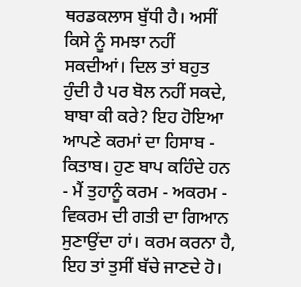ਥਰਡਕਲਾਸ ਬੁੱਧੀ ਹੈ। ਅਸੀਂ ਕਿਸੇ ਨੂੰ ਸਮਝਾ ਨਹੀਂ ਸਕਦੀਆਂ। ਦਿਲ ਤਾਂ ਬਹੁਤ ਹੁੰਦੀ ਹੈ ਪਰ ਬੋਲ ਨਹੀਂ ਸਕਦੇ, ਬਾਬਾ ਕੀ ਕਰੇ? ਇਹ ਹੋਇਆ ਆਪਣੇ ਕਰਮਾਂ ਦਾ ਹਿਸਾਬ - ਕਿਤਾਬ। ਹੁਣ ਬਾਪ ਕਹਿੰਦੇ ਹਨ - ਮੈਂ ਤੁਹਾਨੂੰ ਕਰਮ - ਅਕਰਮ - ਵਿਕਰਮ ਦੀ ਗਤੀ ਦਾ ਗਿਆਨ ਸੁਣਾਉਂਦਾ ਹਾਂ। ਕਰਮ ਕਰਨਾ ਹੈ, ਇਹ ਤਾਂ ਤੁਸੀਂ ਬੱਚੇ ਜਾਣਦੇ ਹੋ।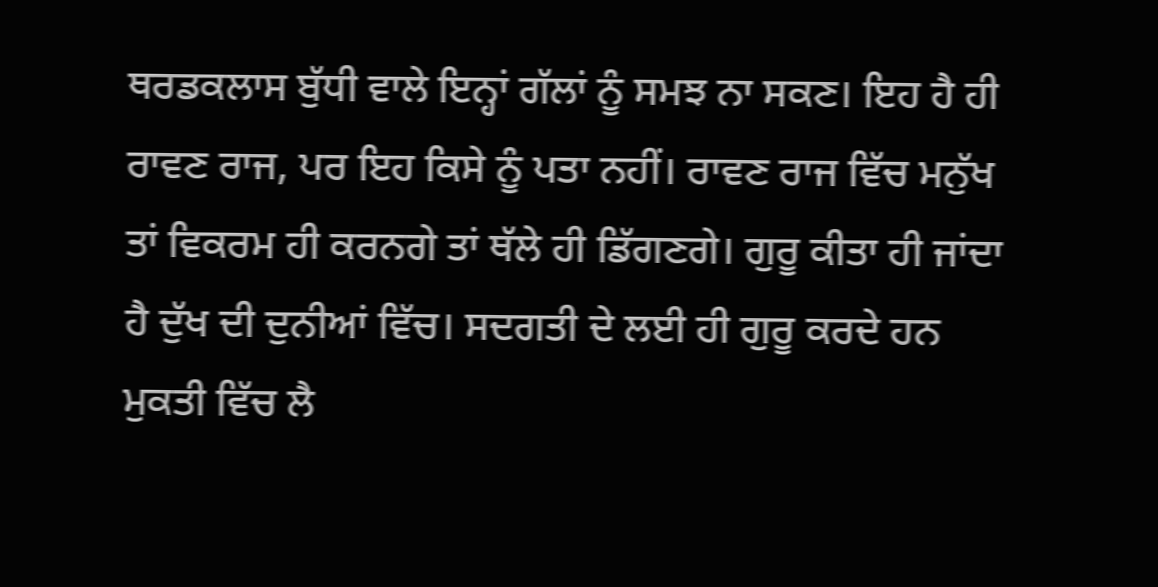ਥਰਡਕਲਾਸ ਬੁੱਧੀ ਵਾਲੇ ਇਨ੍ਹਾਂ ਗੱਲਾਂ ਨੂੰ ਸਮਝ ਨਾ ਸਕਣ। ਇਹ ਹੈ ਹੀ ਰਾਵਣ ਰਾਜ, ਪਰ ਇਹ ਕਿਸੇ ਨੂੰ ਪਤਾ ਨਹੀਂ। ਰਾਵਣ ਰਾਜ ਵਿੱਚ ਮਨੁੱਖ ਤਾਂ ਵਿਕਰਮ ਹੀ ਕਰਨਗੇ ਤਾਂ ਥੱਲੇ ਹੀ ਡਿੱਗਣਗੇ। ਗੁਰੂ ਕੀਤਾ ਹੀ ਜਾਂਦਾ ਹੈ ਦੁੱਖ ਦੀ ਦੁਨੀਆਂ ਵਿੱਚ। ਸਦਗਤੀ ਦੇ ਲਈ ਹੀ ਗੁਰੂ ਕਰਦੇ ਹਨ ਮੁਕਤੀ ਵਿੱਚ ਲੈ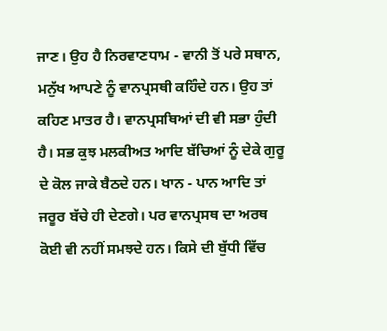ਜਾਣ। ਉਹ ਹੈ ਨਿਰਵਾਣਧਾਮ - ਵਾਨੀ ਤੋਂ ਪਰੇ ਸਥਾਨ, ਮਨੁੱਖ ਆਪਣੇ ਨੂੰ ਵਾਨਪ੍ਰਸਥੀ ਕਹਿੰਦੇ ਹਨ। ਉਹ ਤਾਂ ਕਹਿਣ ਮਾਤਰ ਹੈ। ਵਾਨਪ੍ਰਸਥਿਆਂ ਦੀ ਵੀ ਸਭਾ ਹੁੰਦੀ ਹੈ। ਸਭ ਕੁਝ ਮਲਕੀਅਤ ਆਦਿ ਬੱਚਿਆਂ ਨੂੰ ਦੇਕੇ ਗੁਰੂ ਦੇ ਕੋਲ ਜਾਕੇ ਬੈਠਦੇ ਹਨ। ਖਾਨ - ਪਾਨ ਆਦਿ ਤਾਂ ਜਰੂਰ ਬੱਚੇ ਹੀ ਦੇਣਗੇ। ਪਰ ਵਾਨਪ੍ਰਸਥ ਦਾ ਅਰਥ ਕੋਈ ਵੀ ਨਹੀਂ ਸਮਝਦੇ ਹਨ। ਕਿਸੇ ਦੀ ਬੁੱਧੀ ਵਿੱਚ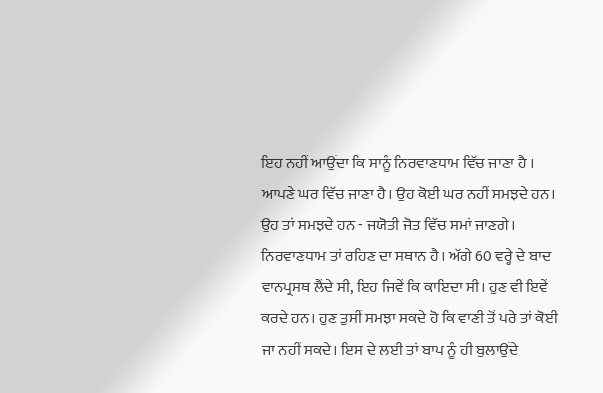ਇਹ ਨਹੀਂ ਆਉਂਦਾ ਕਿ ਸਾਨੂੰ ਨਿਰਵਾਣਧਾਮ ਵਿੱਚ ਜਾਣਾ ਹੈ । ਆਪਣੇ ਘਰ ਵਿੱਚ ਜਾਣਾ ਹੈ। ਉਹ ਕੋਈ ਘਰ ਨਹੀਂ ਸਮਝਦੇ ਹਨ। ਉਹ ਤਾਂ ਸਮਝਦੇ ਹਨ - ਜਯੋਤੀ ਜੋਤ ਵਿੱਚ ਸਮਾਂ ਜਾਣਗੇ। ਨਿਰਵਾਣਧਾਮ ਤਾਂ ਰਹਿਣ ਦਾ ਸਥਾਨ ਹੈ। ਅੱਗੇ 60 ਵਰ੍ਹੇ ਦੇ ਬਾਦ ਵਾਨਪ੍ਰਸਥ ਲੈਂਦੇ ਸੀ, ਇਹ ਜਿਵੇਂ ਕਿ ਕਾਇਦਾ ਸੀ। ਹੁਣ ਵੀ ਇਵੇਂ ਕਰਦੇ ਹਨ। ਹੁਣ ਤੁਸੀਂ ਸਮਝਾ ਸਕਦੇ ਹੋ ਕਿ ਵਾਣੀ ਤੋਂ ਪਰੇ ਤਾਂ ਕੋਈ ਜਾ ਨਹੀਂ ਸਕਦੇ। ਇਸ ਦੇ ਲਈ ਤਾਂ ਬਾਪ ਨੂੰ ਹੀ ਬੁਲਾਉਂਦੇ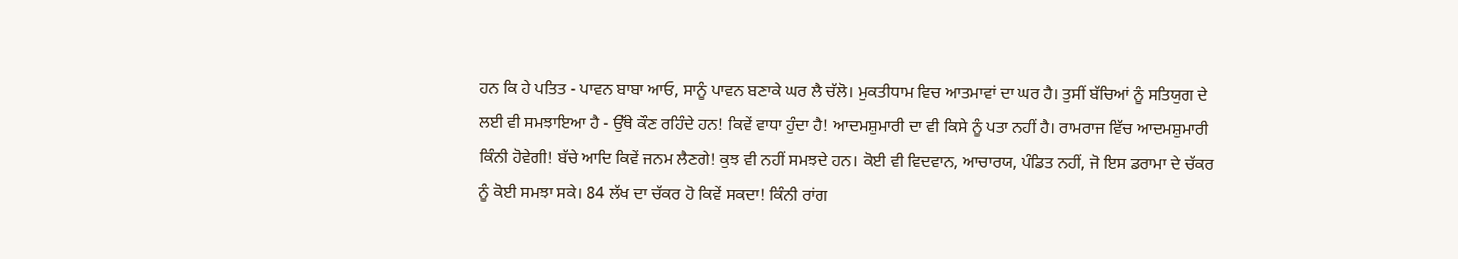ਹਨ ਕਿ ਹੇ ਪਤਿਤ - ਪਾਵਨ ਬਾਬਾ ਆਓ, ਸਾਨੂੰ ਪਾਵਨ ਬਣਾਕੇ ਘਰ ਲੈ ਚੱਲੋ। ਮੁਕਤੀਧਾਮ ਵਿਚ ਆਤਮਾਵਾਂ ਦਾ ਘਰ ਹੈ। ਤੁਸੀਂ ਬੱਚਿਆਂ ਨੂੰ ਸਤਿਯੁਗ ਦੇ ਲਈ ਵੀ ਸਮਝਾਇਆ ਹੈ - ਉੱਥੇ ਕੌਣ ਰਹਿੰਦੇ ਹਨ! ਕਿਵੇਂ ਵਾਧਾ ਹੁੰਦਾ ਹੈ! ਆਦਮਸ਼ੁਮਾਰੀ ਦਾ ਵੀ ਕਿਸੇ ਨੂੰ ਪਤਾ ਨਹੀਂ ਹੈ। ਰਾਮਰਾਜ ਵਿੱਚ ਆਦਮਸ਼ੁਮਾਰੀ ਕਿੰਨੀ ਹੋਵੇਗੀ! ਬੱਚੇ ਆਦਿ ਕਿਵੇਂ ਜਨਮ ਲੈਣਗੇ! ਕੁਝ ਵੀ ਨਹੀਂ ਸਮਝਦੇ ਹਨ। ਕੋਈ ਵੀ ਵਿਦਵਾਨ, ਆਚਾਰਯ, ਪੰਡਿਤ ਨਹੀਂ, ਜੋ ਇਸ ਡਰਾਮਾ ਦੇ ਚੱਕਰ ਨੂੰ ਕੋਈ ਸਮਝਾ ਸਕੇ। 84 ਲੱਖ ਦਾ ਚੱਕਰ ਹੋ ਕਿਵੇਂ ਸਕਦਾ! ਕਿੰਨੀ ਰਾਂਗ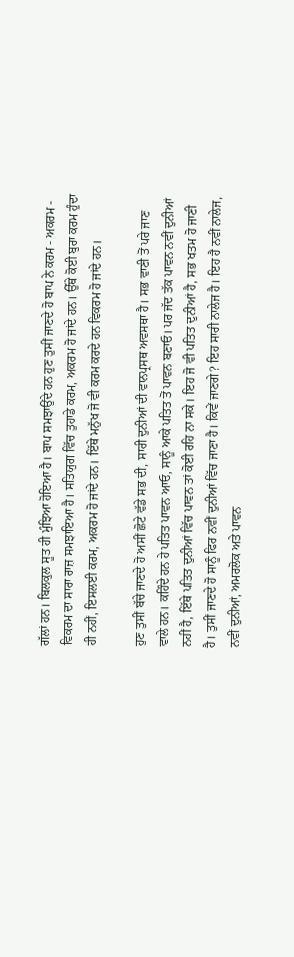ਗੱਲਾਂ ਹਨ। ਬਿਲਕੁਲ ਸੂਤ ਹੀ ਮੁੰਝਿਆ ਹੋਇਆ ਹੈ। ਬਾਪ ਸਮਝਾਉਂਦੇ ਹਨ ਹੁਣ ਤੁਸੀਂ ਜਾਣਦੇ ਹੋ ਬਾਪ ਨੇ ਕਰਮ - ਅਕਰਮ - ਵਿਕਰਮ ਦਾ ਸਾਰਾ ਰਾਜ਼ ਸਮਝਾਇਆ ਹੈ। ਸਤਿਯੁਗ ਵਿੱਚ ਤੁਹਾਡੇ ਕਰਮ, ਅਕਰਮ ਹੋ ਜਾਂਦੇ ਹਨ। ਉੱਥੇ ਕੋਈ ਬੁਰਾ ਕਰਮ ਹੁੰਦਾ ਹੀ ਨਹੀਂ, ਇਸਲਈ ਕਰਮ, ਅਕਰਮ ਹੋ ਜਾਂਦੇ ਹਨ। ਇੱਥੇ ਮਨੁੱਖ ਜੋ ਵੀ ਕਰਮ ਕਰਦੇ ਹਨ ਵਿਕਰਮ ਹੋ ਜਾਂਦੇ ਹਨ।

ਹੁਣ ਤੁਸੀਂ ਬੱਚੇ ਜਾਣਦੇ ਹੋ ਅਸੀਂ ਛੋਟੇ ਵੱਡੇ ਸਭ ਦੀ, ਸਾਰੀ ਦੁਨੀਆਂ ਦੀ ਵਾਨਪ੍ਰਸਥ ਅਵਸਥਾ ਹੈ। ਸਭ ਵਾਣੀ ਤੋਂ ਪਰੇ ਜਾਣ ਵਾਲੇ ਹਨ। ਕਹਿੰਦੇ ਹਨ ਹੇ ਪਤਿਤ ਪਾਵਨ ਆਓ, ਸਾਨੂੰ ਆਕੇ ਪਤਿਤ ਤੋਂ ਪਾਵਨ ਬਣਾਓ। ਪਰ ਜੱਦ ਤੱਕ ਪਾਵਨ ਨਵੀਂ ਦੁਨੀਆਂ ਨਹੀਂ ਹੈ, ਇੱਥੇ ਪਤਿਤ ਦੁਨੀਆਂ ਵਿੱਚ ਪਾਵਨ ਤਾਂ ਕੋਈ ਰਹਿ ਨਾ ਸਕੇ। ਇਹ ਜੋ ਵੀ ਪਤਿਤ ਦੁਨੀਆਂ ਹੈ, ਸਭ ਖਤਮ ਹੋ ਜਾਣੀ ਹੈ। ਤੁਸੀਂ ਜਾਣਦੇ ਹੋ ਸਾਨੂੰ ਫਿਰ ਨਵੀਂ ਦੁਨੀਆਂ ਵਿੱਚ ਜਾਣਾ ਹੈ। ਕਿਵੇਂ ਜਾਣਗੇ? ਇਹ ਸਾਰੀ ਨਾਲੇਜ ਹੈ। ਇਹ ਹੈ ਨਵੀਂ ਨਾਲੇਜ, ਨਵੀਂ ਦੁਨੀਆਂ, ਅਮਰਲੋਕ ਅਤੇ ਪਾਵਨ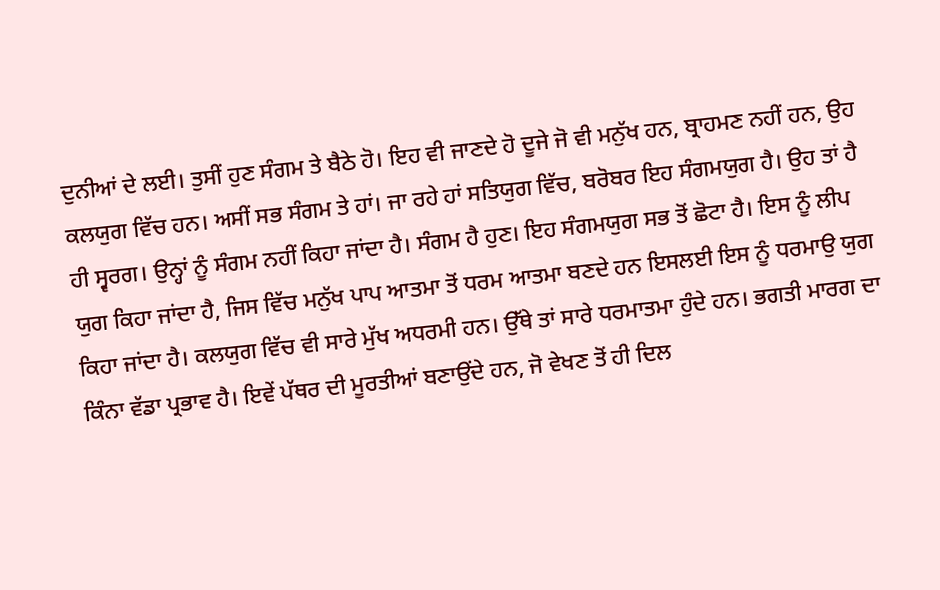ਦੁਨੀਆਂ ਦੇ ਲਈ। ਤੁਸੀਂ ਹੁਣ ਸੰਗਮ ਤੇ ਬੈਠੇ ਹੋ। ਇਹ ਵੀ ਜਾਣਦੇ ਹੋ ਦੂਜੇ ਜੋ ਵੀ ਮਨੁੱਖ ਹਨ, ਬ੍ਰਾਹਮਣ ਨਹੀਂ ਹਨ, ਉਹ ਕਲਯੁਗ ਵਿੱਚ ਹਨ। ਅਸੀਂ ਸਭ ਸੰਗਮ ਤੇ ਹਾਂ। ਜਾ ਰਹੇ ਹਾਂ ਸਤਿਯੁਗ ਵਿੱਚ, ਬਰੋਬਰ ਇਹ ਸੰਗਮਯੁਗ ਹੈ। ਉਹ ਤਾਂ ਹੈ ਹੀ ਸ੍ਵਰਗ। ਉਨ੍ਹਾਂ ਨੂੰ ਸੰਗਮ ਨਹੀਂ ਕਿਹਾ ਜਾਂਦਾ ਹੈ। ਸੰਗਮ ਹੈ ਹੁਣ। ਇਹ ਸੰਗਮਯੁਗ ਸਭ ਤੋਂ ਛੋਟਾ ਹੈ। ਇਸ ਨੂੰ ਲੀਪ ਯੁਗ ਕਿਹਾ ਜਾਂਦਾ ਹੈ, ਜਿਸ ਵਿੱਚ ਮਨੁੱਖ ਪਾਪ ਆਤਮਾ ਤੋਂ ਧਰਮ ਆਤਮਾ ਬਣਦੇ ਹਨ ਇਸਲਈ ਇਸ ਨੂੰ ਧਰਮਾਉ ਯੁਗ ਕਿਹਾ ਜਾਂਦਾ ਹੈ। ਕਲਯੁਗ ਵਿੱਚ ਵੀ ਸਾਰੇ ਮੁੱਖ ਅਧਰਮੀ ਹਨ। ਉੱਥੇ ਤਾਂ ਸਾਰੇ ਧਰਮਾਤਮਾ ਹੁੰਦੇ ਹਨ। ਭਗਤੀ ਮਾਰਗ ਦਾ ਕਿੰਨਾ ਵੱਡਾ ਪ੍ਰਭਾਵ ਹੈ। ਇਵੇਂ ਪੱਥਰ ਦੀ ਮੂਰਤੀਆਂ ਬਣਾਉਂਦੇ ਹਨ, ਜੋ ਵੇਖਣ ਤੋਂ ਹੀ ਦਿਲ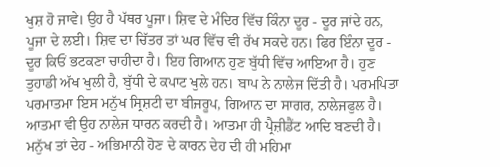ਖੁਸ਼ ਹੋ ਜਾਵੇ। ਉਹ ਹੈ ਪੱਥਰ ਪੂਜਾ। ਸ਼ਿਵ ਦੇ ਮੰਦਿਰ ਵਿੱਚ ਕਿੰਨਾ ਦੂਰ - ਦੂਰ ਜਾਂਦੇ ਹਨ, ਪੂਜਾ ਦੇ ਲਈ। ਸ਼ਿਵ ਦਾ ਚਿੱਤਰ ਤਾਂ ਘਰ ਵਿੱਚ ਵੀ ਰੱਖ ਸਕਦੇ ਹਨ। ਫਿਰ ਇੰਨਾ ਦੂਰ - ਦੂਰ ਕਿਓਂ ਭਟਕਣਾ ਚਾਹੀਦਾ ਹੈ। ਇਹ ਗਿਆਨ ਹੁਣ ਬੁੱਧੀ ਵਿੱਚ ਆਇਆ ਹੈ। ਹੁਣ ਤੁਹਾਡੀ ਅੱਖ ਖੁਲੀ ਹੈ, ਬੁੱਧੀ ਦੇ ਕਪਾਟ ਖੁਲੇ ਹਨ। ਬਾਪ ਨੇ ਨਾਲੇਜ ਦਿੱਤੀ ਹੈ। ਪਰਮਪਿਤਾ ਪਰਮਾਤਮਾ ਇਸ ਮਨੁੱਖ ਸ੍ਰਿਸ਼ਟੀ ਦਾ ਬੀਜਰੂਪ, ਗਿਆਨ ਦਾ ਸਾਗਰ, ਨਾਲੇਜਫੁਲ ਹੈ। ਆਤਮਾ ਵੀ ਉਹ ਨਾਲੇਜ ਧਾਰਨ ਕਰਦੀ ਹੈ। ਆਤਮਾ ਹੀ ਪ੍ਰੈਜ਼ੀਡੈਂਟ ਆਦਿ ਬਣਦੀ ਹੈ। ਮਨੁੱਖ ਤਾਂ ਦੇਹ - ਅਭਿਮਾਨੀ ਹੋਣ ਦੇ ਕਾਰਨ ਦੇਹ ਦੀ ਹੀ ਮਹਿਮਾ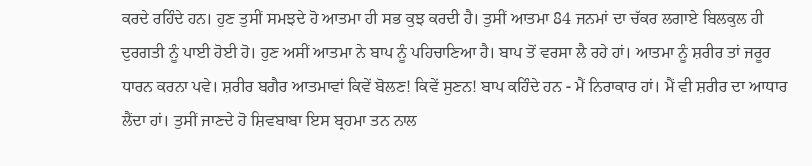ਕਰਦੇ ਰਹਿੰਦੇ ਹਨ। ਹੁਣ ਤੁਸੀਂ ਸਮਝਦੇ ਹੋ ਆਤਮਾ ਹੀ ਸਭ ਕੁਝ ਕਰਦੀ ਹੈ। ਤੁਸੀਂ ਆਤਮਾ 84 ਜਨਮਾਂ ਦਾ ਚੱਕਰ ਲਗਾਏ ਬਿਲਕੁਲ ਹੀ ਦੁਰਗਤੀ ਨੂੰ ਪਾਈ ਹੋਈ ਹੋ। ਹੁਣ ਅਸੀਂ ਆਤਮਾ ਨੇ ਬਾਪ ਨੂੰ ਪਹਿਚਾਣਿਆ ਹੈ। ਬਾਪ ਤੋਂ ਵਰਸਾ ਲੈ ਰਹੇ ਹਾਂ। ਆਤਮਾ ਨੂੰ ਸ਼ਰੀਰ ਤਾਂ ਜਰੂਰ ਧਾਰਨ ਕਰਨਾ ਪਵੇ। ਸ਼ਰੀਰ ਬਗੈਰ ਆਤਮਾਵਾਂ ਕਿਵੇਂ ਬੋਲਣ! ਕਿਵੇਂ ਸੁਣਨ! ਬਾਪ ਕਹਿੰਦੇ ਹਨ - ਮੈਂ ਨਿਰਾਕਾਰ ਹਾਂ। ਮੈਂ ਵੀ ਸ਼ਰੀਰ ਦਾ ਆਧਾਰ ਲੈਂਦਾ ਹਾਂ। ਤੁਸੀਂ ਜਾਣਦੇ ਹੋ ਸ਼ਿਵਬਾਬਾ ਇਸ ਬ੍ਰਹਮਾ ਤਨ ਨਾਲ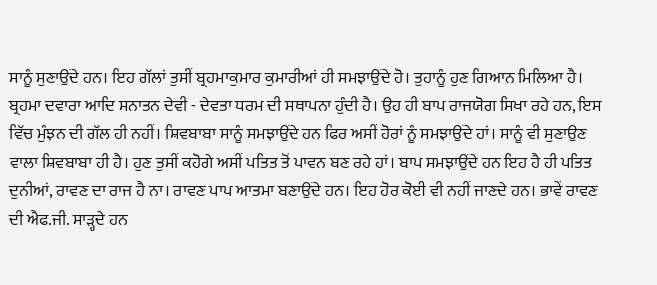ਸਾਨੂੰ ਸੁਣਾਉਂਦੇ ਹਨ। ਇਹ ਗੱਲਾਂ ਤੁਸੀਂ ਬ੍ਰਹਮਾਕੁਮਾਰ ਕੁਮਾਰੀਆਂ ਹੀ ਸਮਝਾਉਂਦੇ ਹੋ। ਤੁਹਾਨੂੰ ਹੁਣ ਗਿਆਨ ਮਿਲਿਆ ਹੈ। ਬ੍ਰਹਮਾ ਦਵਾਰਾ ਆਦਿ ਸਨਾਤਨ ਦੇਵੀ - ਦੇਵਤਾ ਧਰਮ ਦੀ ਸਥਾਪਨਾ ਹੁੰਦੀ ਹੈ। ਉਹ ਹੀ ਬਾਪ ਰਾਜਯੋਗ ਸਿਖਾ ਰਹੇ ਹਨ, ਇਸ ਵਿੱਚ ਮੁੰਝਨ ਦੀ ਗੱਲ ਹੀ ਨਹੀਂ। ਸ਼ਿਵਬਾਬਾ ਸਾਨੂੰ ਸਮਝਾਉਂਦੇ ਹਨ ਫਿਰ ਅਸੀਂ ਹੋਰਾਂ ਨੂੰ ਸਮਝਾਉਂਦੇ ਹਾਂ। ਸਾਨੂੰ ਵੀ ਸੁਣਾਉਣ ਵਾਲਾ ਸ਼ਿਵਬਾਬਾ ਹੀ ਹੈ। ਹੁਣ ਤੁਸੀਂ ਕਹੋਗੇ ਅਸੀਂ ਪਤਿਤ ਤੋਂ ਪਾਵਨ ਬਣ ਰਹੇ ਹਾਂ। ਬਾਪ ਸਮਝਾਉਂਦੇ ਹਨ ਇਹ ਹੈ ਹੀ ਪਤਿਤ ਦੁਨੀਆਂ, ਰਾਵਣ ਦਾ ਰਾਜ ਹੈ ਨਾ। ਰਾਵਣ ਪਾਪ ਆਤਮਾ ਬਣਾਉਂਦੇ ਹਨ। ਇਹ ਹੋਰ ਕੋਈ ਵੀ ਨਹੀਂ ਜਾਣਦੇ ਹਨ। ਭਾਵੇਂ ਰਾਵਣ ਦੀ ਐਫ.ਜੀ. ਸਾੜ੍ਹਦੇ ਹਨ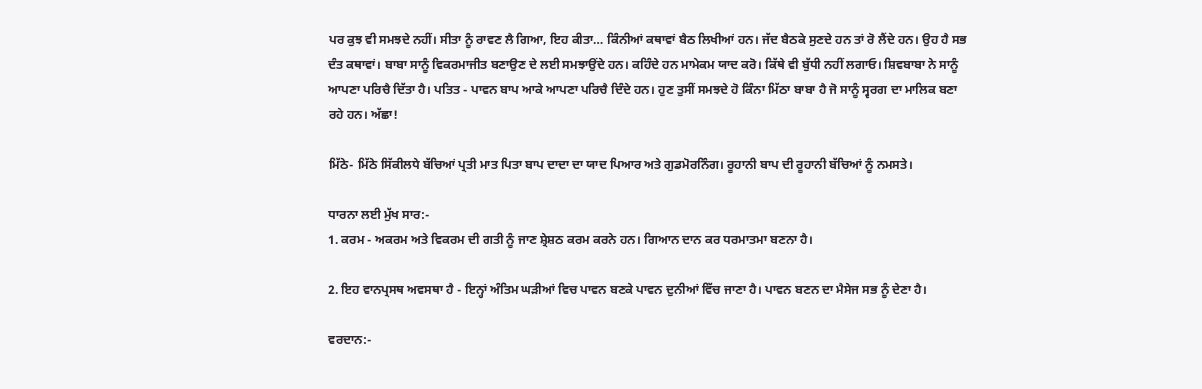ਪਰ ਕੁਝ ਵੀ ਸਮਝਦੇ ਨਹੀਂ। ਸੀਤਾ ਨੂੰ ਰਾਵਣ ਲੈ ਗਿਆ, ਇਹ ਕੀਤਾ… ਕਿੰਨੀਆਂ ਕਥਾਵਾਂ ਬੈਠ ਲਿਖੀਆਂ ਹਨ। ਜੱਦ ਬੈਠਕੇ ਸੁਣਦੇ ਹਨ ਤਾਂ ਰੋ ਲੈਂਦੇ ਹਨ। ਉਹ ਹੈ ਸਭ ਦੰਤ ਕਥਾਵਾਂ। ਬਾਬਾ ਸਾਨੂੰ ਵਿਕਰਮਾਜੀਤ ਬਣਾਉਣ ਦੇ ਲਈ ਸਮਝਾਉਂਦੇ ਹਨ। ਕਹਿੰਦੇ ਹਨ ਮਾਮੇਕਮ ਯਾਦ ਕਰੋ। ਕਿੱਥੇ ਵੀ ਬੁੱਧੀ ਨਹੀਂ ਲਗਾਓ। ਸ਼ਿਵਬਾਬਾ ਨੇ ਸਾਨੂੰ ਆਪਣਾ ਪਰਿਚੈ ਦਿੱਤਾ ਹੈ। ਪਤਿਤ - ਪਾਵਨ ਬਾਪ ਆਕੇ ਆਪਣਾ ਪਰਿਚੈ ਦਿੰਦੇ ਹਨ। ਹੁਣ ਤੁਸੀਂ ਸਮਝਦੇ ਹੋ ਕਿੰਨਾ ਮਿੱਠਾ ਬਾਬਾ ਹੈ ਜੋ ਸਾਨੂੰ ਸ੍ਵਰਗ ਦਾ ਮਾਲਿਕ ਬਣਾ ਰਹੇ ਹਨ। ਅੱਛਾ!

ਮਿੱਠੇ- ਮਿੱਠੇ ਸਿੱਕੀਲਧੇ ਬੱਚਿਆਂ ਪ੍ਰਤੀ ਮਾਤ ਪਿਤਾ ਬਾਪ ਦਾਦਾ ਦਾ ਯਾਦ ਪਿਆਰ ਅਤੇ ਗੁਡਮੋਰਨਿੰਗ। ਰੂਹਾਨੀ ਬਾਪ ਦੀ ਰੂਹਾਨੀ ਬੱਚਿਆਂ ਨੂੰ ਨਮਸਤੇ।

ਧਾਰਨਾ ਲਈ ਮੁੱਖ ਸਾਰ:-
1. ਕਰਮ - ਅਕਰਮ ਅਤੇ ਵਿਕਰਮ ਦੀ ਗਤੀ ਨੂੰ ਜਾਣ ਸ਼੍ਰੇਸ਼ਠ ਕਰਮ ਕਰਨੇ ਹਨ। ਗਿਆਨ ਦਾਨ ਕਰ ਧਰਮਾਤਮਾ ਬਣਨਾ ਹੈ।

2. ਇਹ ਵਾਨਪ੍ਰਸਥ ਅਵਸਥਾ ਹੈ - ਇਨ੍ਹਾਂ ਅੰਤਿਮ ਘੜੀਆਂ ਵਿਚ ਪਾਵਨ ਬਣਕੇ ਪਾਵਨ ਦੁਨੀਆਂ ਵਿੱਚ ਜਾਣਾ ਹੈ। ਪਾਵਨ ਬਣਨ ਦਾ ਮੈਸੇਜ ਸਭ ਨੂੰ ਦੇਣਾ ਹੈ।

ਵਰਦਾਨ:-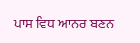ਪਾਸ ਵਿਧ ਆਨਰ ਬਣਨ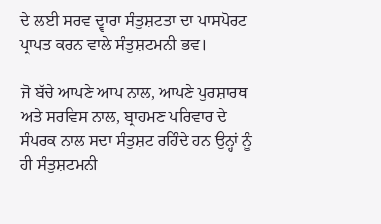ਦੇ ਲਈ ਸਰਵ ਦ੍ਵਾਰਾ ਸੰਤੁਸ਼ਟਤਾ ਦਾ ਪਾਸਪੋਰਟ ਪ੍ਰਾਪਤ ਕਰਨ ਵਾਲੇ ਸੰਤੁਸ਼ਟਮਨੀ ਭਵ।

ਜੋ ਬੱਚੇ ਆਪਣੇ ਆਪ ਨਾਲ, ਆਪਣੇ ਪੁਰਸ਼ਾਰਥ ਅਤੇ ਸਰਵਿਸ ਨਾਲ, ਬ੍ਰਾਹਮਣ ਪਰਿਵਾਰ ਦੇ ਸੰਪਰਕ ਨਾਲ ਸਦਾ ਸੰਤੁਸ਼ਟ ਰਹਿੰਦੇ ਹਨ ਉਨ੍ਹਾਂ ਨੂੰ ਹੀ ਸੰਤੁਸ਼ਟਮਨੀ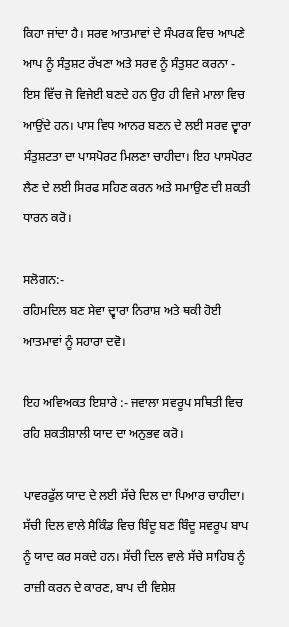ਕਿਹਾ ਜਾਂਦਾ ਹੈ। ਸਰਵ ਆਤਮਾਵਾਂ ਦੇ ਸੰਪਰਕ ਵਿਚ ਆਪਣੇ ਆਪ ਨੂੰ ਸੰਤੁਸ਼ਟ ਰੱਖਣਾ ਅਤੇ ਸਰਵ ਨੂੰ ਸੰਤੁਸ਼ਟ ਕਰਨਾ - ਇਸ ਵਿੱਚ ਜੋ ਵਿਜੇਈ ਬਣਦੇ ਹਨ ਉਹ ਹੀ ਵਿਜੇ ਮਾਲਾ ਵਿਚ ਆਉਂਦੇ ਹਨ। ਪਾਸ ਵਿਧ ਆਨਰ ਬਣਨ ਦੇ ਲਈ ਸਰਵ ਦ੍ਵਾਰਾ ਸੰਤੁਸ਼ਟਤਾ ਦਾ ਪਾਸਪੋਰਟ ਮਿਲਣਾ ਚਾਹੀਦਾ। ਇਹ ਪਾਸਪੋਰਟ ਲੈਣ ਦੇ ਲਈ ਸਿਰਫ ਸਹਿਣ ਕਰਨ ਅਤੇ ਸਮਾਉਣ ਦੀ ਸ਼ਕਤੀ ਧਾਰਨ ਕਰੋ।

ਸਲੋਗਨ:-
ਰਹਿਮਦਿਲ ਬਣ ਸੇਵਾ ਦ੍ਵਾਰਾ ਨਿਰਾਸ਼ ਅਤੇ ਥਕੀ ਹੋਈ ਆਤਮਾਵਾਂ ਨੂੰ ਸਹਾਰਾ ਦਵੋ।

ਇਹ ਅਵਿਅਕਤ ਇਸ਼ਾਰੇ :- ਜਵਾਲਾ ਸਵਰੂਪ ਸਥਿਤੀ ਵਿਚ ਰਹਿ ਸ਼ਕਤੀਸ਼ਾਲੀ ਯਾਦ ਦਾ ਅਨੁਭਵ ਕਰੋ।

ਪਾਵਰਫੁੱਲ ਯਾਦ ਦੇ ਲਈ ਸੱਚੇ ਦਿਲ ਦਾ ਪਿਆਰ ਚਾਹੀਦਾ। ਸੱਚੀ ਦਿਲ ਵਾਲੇ ਸੈਕਿੰਡ ਵਿਚ ਬਿੰਦੂ ਬਣ ਬਿੰਦੂ ਸਵਰੂਪ ਬਾਪ ਨੂੰ ਯਾਦ ਕਰ ਸਕਦੇ ਹਨ। ਸੱਚੀ ਦਿਲ ਵਾਲੇ ਸੱਚੇ ਸਾਹਿਬ ਨੂੰ ਰਾਜ਼ੀ ਕਰਨ ਦੇ ਕਾਰਣ, ਬਾਪ ਦੀ ਵਿਸ਼ੇਸ਼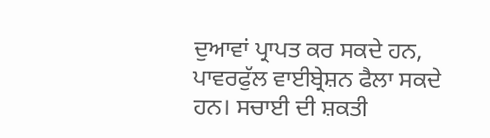ਦੁਆਵਾਂ ਪ੍ਰਾਪਤ ਕਰ ਸਕਦੇ ਹਨ, ਪਾਵਰਫੁੱਲ ਵਾਈਬ੍ਰੇਸ਼ਨ ਫੈਲਾ ਸਕਦੇ ਹਨ। ਸਚਾਈ ਦੀ ਸ਼ਕਤੀ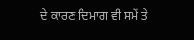ਦੇ ਕਾਰਣ ਦਿਮਾਗ ਵੀ ਸਮੇਂ ਤੇ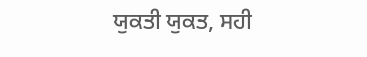ਯੁਕਤੀ ਯੁਕਤ, ਸਹੀ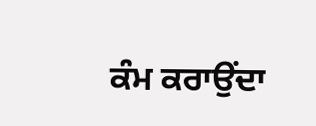ਕੰਮ ਕਰਾਉਂਦਾ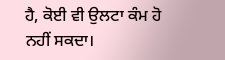ਹੈ, ਕੋਈ ਵੀ ਉਲਟਾ ਕੰਮ ਹੋ ਨਹੀਂ ਸਕਦਾ।